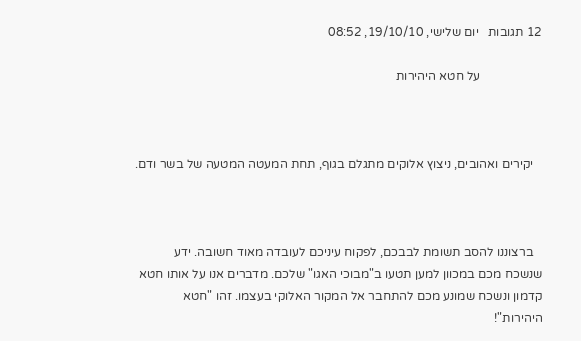12 תגובות   יום שלישי, 19/10/10, 08:52

                    על חטא היהירות



   יקירים ואהובים, ניצוץ אלוקים מתגלם בגוף, תחת המעטה המטעה של בשר ודם.



   ברצוננו להסב תשומת לבבכם, לפקוח עיניכם לעובדה מאוד חשובה. ידע שנשכח מכם במכוון למען תטעו ב"מבוכי האגו" שלכם. מדברים אנו על אותו חטא קדמון ונשכח שמונע מכם להתחבר אל המקור האלוקי בעצמו. זהו "חטא היהירות"!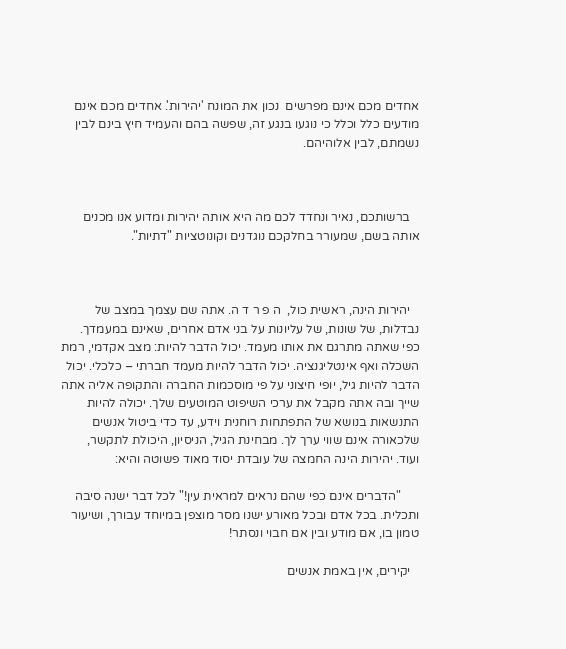אחדים מכם אינם מפרשים  נכון את המונח 'יהירות'. אחדים מכם אינם מודעים כלל וכלל כי נוגעו בנגע זה, שפשה בהם והעמיד חיץ בינם לבין נשמתם, לבין אלוהיהם.



   ברשותכם, נאיר ונחדד לכם מה היא אותה יהירות ומדוע אנו מכנים אותה בשם, שמעורר בחלקכם נוגדנים וקונוטציות "דתיות".



   יהירות הינה, ראשית כול,  ה פ ר ד ה. אתה שם עצמך במצב של נבדלות, של שונות, של עליונות על בני אדם אחרים, שאינם במעמדך. כפי שאתה מתרגם את אותו מעמד. יכול הדבר להיות: מצב אקדמי, רמת השכלה ואף אינטליגנציה. יכול הדבר להיות מעמד חברתי – כלכלי. יכול הדבר להיות גיל, יופי חיצוני על פי מוסכמות החברה והתקופה אליה אתה שייך ובה אתה מקבל את ערכי השיפוט המוטעים שלך. יכולה להיות התנשאות בנושא של התפתחות רוחנית וידע, עד כדי ביטול אנשים שלכאורה אינם שווי ערך לך. מבחינת הגיל, הניסיון, היכולת לתקשר, ועוד. יהירות הינה החמצה של עובדת יסוד מאוד פשוטה והיא:

      "הדברים אינם כפי שהם נראים למראית עין!" לכל דבר ישנה סיבה ותכלית. בכל אדם ובכל מאורע ישנו מסר מוצפן במיוחד עבורך, ושיעור טמון בו, אם מודע ובין אם חבוי ונסתר!

   יקירים, אין באמת אנשים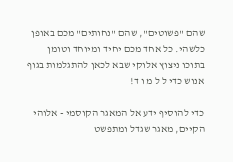שהם "פשוטים", שהם "נחותים" מכם באופן כלשהי. כל אחד מכם יחיד ומיוחד וטומן בתוכו ניצוץ אלוקי שבא לכאן להתגלמות בגוף אנוש כדי ל ל מ ו ד!

כדי להוסיף ידע אל המאגר הקוסמי - אלוהי הקיים, מאגר שגדל ומתפשט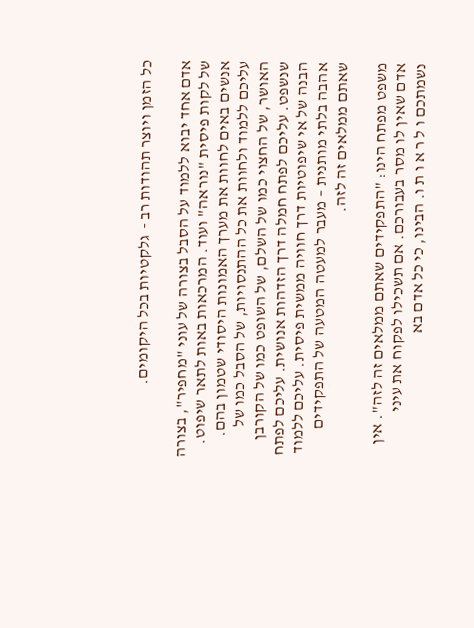כל הזמן ויוצר תהודות רב -  גלקטיות בכל היקומים.

אדם אחד יבוא ללמוד על הסבל בצורה של עוני "מחפיר", בצורה של לקות פיסית "נוראה" ועוד. המרכאות באות לתאר שיפוט. אנשים באים לחוות את מערך האמונות היסודי שטמון בהם. עליכם ללמוד ולחוות את כל ההתנסויות, של הסבל כמו של האושר, של החצוי כמו של השלם, של השופט כמו של הקורבן שנשפט. עליכם לפתח חמלה דרך הזדהות אנושית. עליכם לפתח הבנה של אי שיפוטיות דרך חוויה ממשית פיסית. עליכם ללמוד אהבה בלתי מותנית – מעבר למעטה המטעה של התפקידים שאתם ממלאים זה לזה.

משפט מפתח הינו: "התפקידים שאתם ממלאים זה לזה". אין אדם שאין לו מסר בעבורכם. אם תשכילו לפקוח את עיני נשמתכם ו ל ר א ו ת ו. הבינו, כי כל אדם בא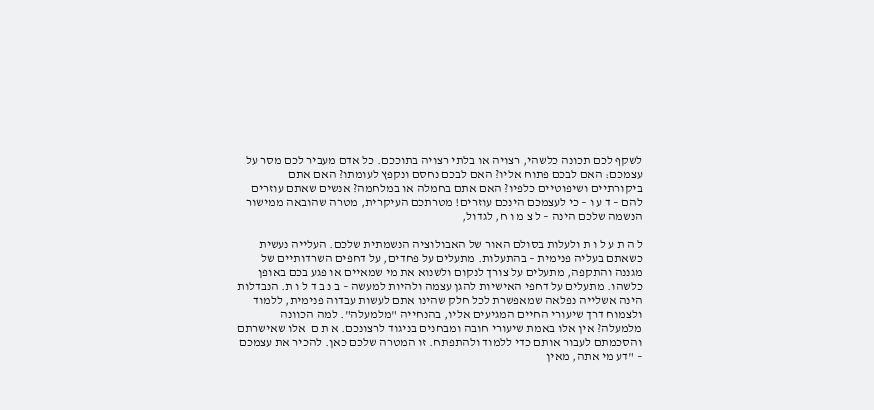לשקף לכם תכונה כלשהי, רצויה או בלתי רצויה בתוככם. כל אדם מעביר לכם מסר על עצמכם: האם לבכם פתוח אליו? האם לבכם נחסם ונקפץ לעומתו? האם אתם ביקורתיים ושיפוטיים כלפיו? האם אתם בחמלה או במלחמה? אנשים שאתם עוזרים להם – ד ע ו – כי לעצמכם הינכם עוזרים! מטרתכם העיקרית, מטרה שהובאה ממישור הנשמה שלכם הינה – ל צ מ ו ח, לגדול,

ל ה ת ע ל ו ת ולעלות בסולם האור של האבולוציה הנשמתית שלכם. העלייה נעשית כשאתם בעליה פנימית – בהתעלות. מתעלים על פחדים, על דחפים השרדותיים של מגננה והתקפה, מתעלים על צורך לנקום ולשנוא את מי שמאיים או פגע בכם באופן כלשהו. מתעלים על דחפי האישיות להגן עצמה ולהיות למעשה – ב נ ב ד ל ו ת. הנבדלות הינה אשלייה נפלאה שמאפשרת לכל חלק שהינו אתם לעשות עבדוה פנימית, ללמוד ולצמוח דרך שיעורי החיים המגיעים אליו, בהנחייה "מלמעלה". למה הכוונה מלמעלה? אין אלו באמת שיעורי חובה ומבחנים בניגוד לרצונכם. א ת ם  אלו שאישרתם והסכמתם לעבור אותם כדי ללמוד ולהתפתח. זו המטרה שלכם כאן. להכיר את עצמכם – "דע מי אתה, מאין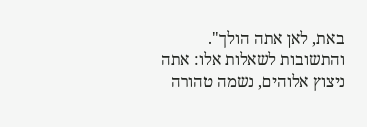באת, לאן אתה הולך". והתשובות לשאלות אלו: אתה ניצוץ אלוהים, נשמה טהורה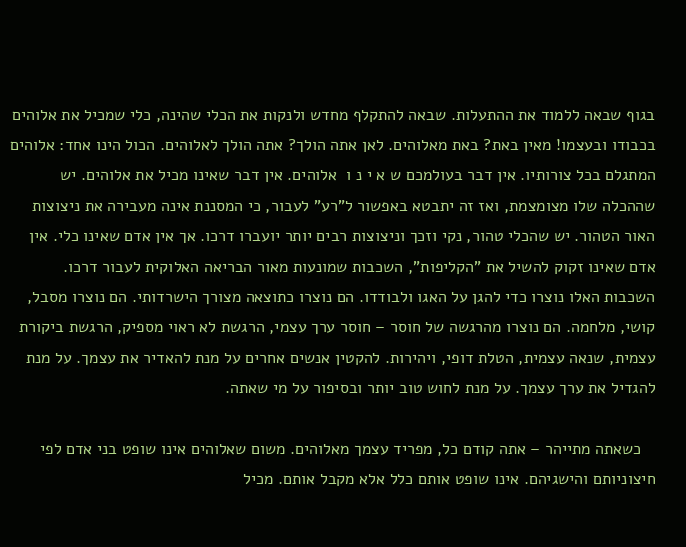בגוף שבאה ללמוד את ההתעלות. שבאה להתקלף מחדש ולנקות את הכלי שהינה, כלי שמכיל את אלוהים בכבודו ובעצמו! מאין באת? באת מאלוהים. לאן אתה הולך? אתה הולך לאלוהים. הכול הינו אחד: אלוהים המתגלם בכל צורותיו. אין דבר בעולמכם ש א י נ ו  אלוהים. אין דבר שאינו מכיל את אלוהים. יש שההכלה שלו מצומצמת, ואז זה יתבטא באפשור ל"רע" לעבור, כי המסננת אינה מעבירה את ניצוצות האור הטהור. יש שהכלי טהור, נקי וזכך וניצוצות רבים יותר יועברו דרכו. אך אין אדם שאינו כלי. אין אדם שאינו זקוק להשיל את "הקליפות", השכבות שמונעות מאור הבריאה האלוקית לעבור דרכו. השכבות האלו נוצרו כדי להגן על האגו ולבודדו. הם נוצרו כתוצאה מצורך הישרדותי. הם נוצרו מסבל, קושי, מלחמה. הם נוצרו מהרגשה של חוסר – חוסר ערך עצמי, הרגשת לא ראוי מספיק, הרגשת ביקורת עצמית, שנאה עצמית, הטלת דופי, ויהירות. להקטין אנשים אחרים על מנת להאדיר את עצמך. על מנת להגדיל את ערך עצמך. על מנת לחוש טוב יותר ובסיפור על מי שאתה.

   כשאתה מתייהר – אתה קודם כל, מפריד עצמך מאלוהים. משום שאלוהים אינו שופט בני אדם לפי חיצוניותם והישגיהם. אינו שופט אותם כלל אלא מקבל אותם. מכיל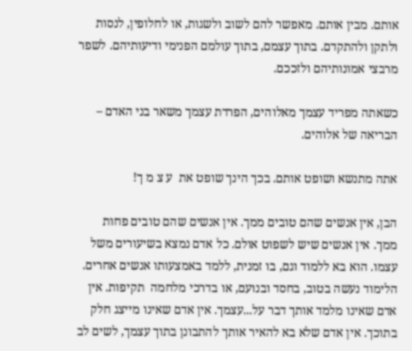אותם. מבין אותם. מאפשר להם לשוב ולשגות, או לחלופין, לנסות ולתקן ולהתקדם. בתוך עצמם, בתוך עולמם הפנימי ודיעותיהם. לשפר מרבצי אמונותיהם ולזככם.

כשאתה מפריד עצמך מאלוהים, הפרדת עצמך משאר בני האדם – הבריאה של אלוהים.

אתה מתנשא ושופט אותם. בכך הינך שופט את  ע צ מ ך!

הבן, אין אנשים שהם טובים ממך. אין אנשים שהם טובים פחות ממך. אין אנשים שיש לשפוט אולם. כל אדם נמצא בשיעורים משל עצמו. הוא בא ללמוד וגם, בו זמנית, ללמד באמצעותו אנשים אחרים. הלימוד נעשה בטוב, בחסד ובנועם, או בדרכי מלחמה  תקיפות. אין אדם שאינו מלמד אותך דבר על...עצמך. אין אדם שאינו מייצג חלק בתוכך. אין אדם שלא בא להאיר אותך להתבונן בתוך עצמך, לשים לב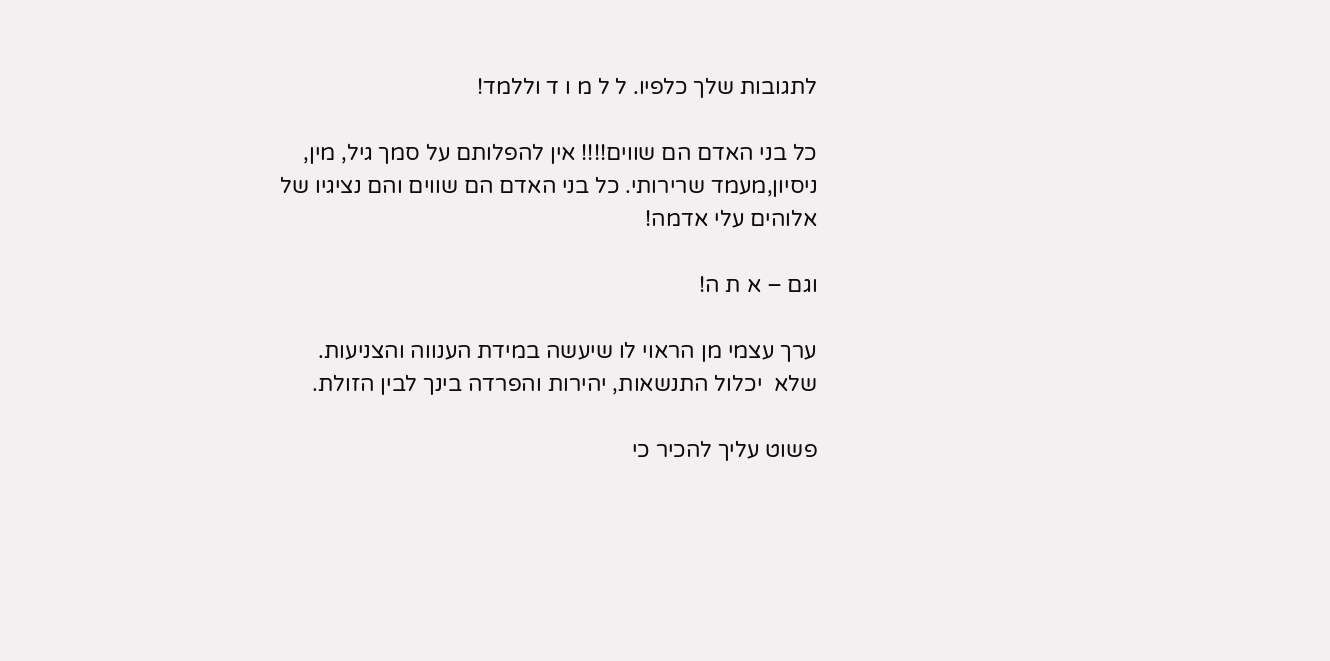לתגובות שלך כלפיו. ל ל מ ו ד וללמד!

כל בני האדם הם שווים!!!! אין להפלותם על סמך גיל, מין, ניסיון,מעמד שרירותי. כל בני האדם הם שווים והם נציגיו של אלוהים עלי אדמה!

וגם – א ת ה!

ערך עצמי מן הראוי לו שיעשה במידת הענווה והצניעות. שלא  יכלול התנשאות, יהירות והפרדה בינך לבין הזולת.

פשוט עליך להכיר כי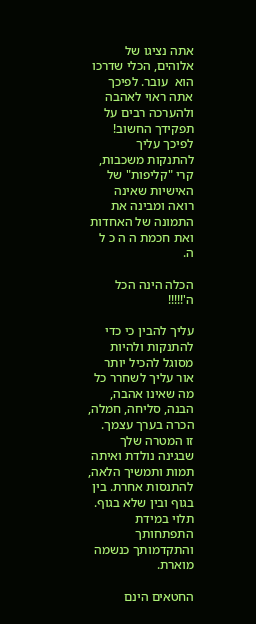אתה נציגו של אלוהים, הכלי שדרכו הוא  עובר. לפיכך אתה ראוי לאהבה ולהערכה רבים על תפקידך החשוב! לפיכך עליך להתנקות משכבות, קרי "קליפות" של האישיות שאינה רואה ומבינה את התמונה של האחדות ואת חכמת ה ה כ ל ה.

הכלה הינה הכל  ה'!!!!!

עליך להבין כי כדי להתנקות ולהיות מסוגל להכיל יותר אור עליך לשחרר כל מה שאינו אהבה, הבנה, סליחה, חמלה, הכרה בערך עצמך.  זו המטרה שלך שבגינה נולדת ואיתה תמות ותמשיך הלאה, להתנסות אחרת. בין בגוף ובין שלא בגוף. תלוי במידת התפתחותך והתקדמותך כנשמה מוארת.

החטאים הינם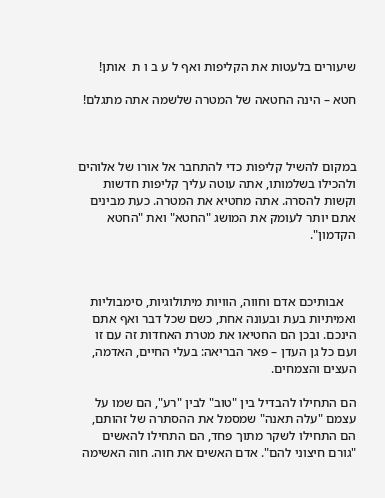שיעורים בלעטות את הקליפות ואף ל ע ב ו ת  אותן!

חטא – הינה החטאה של המטרה שלשמה אתה מתגלם!



במקום להשיל קליפות כדי להתחבר אל אורו של אלוהים ולהכילו בשלמותו, אתה עוטה עליך קליפות חדשות וקשות להסרה. אתה מחטיא את המטרה. כעת מבינים אתם יותר לעומק את המושג "החטא" ואת "החטא הקדמון".



    אבותיכם אדם וחווה, הוויות מיתולוגיות, סימבוליות ואמיתיות בעת ובעונה אחת, כשם שכל דבר ואף אתם הינכם. ובכן הם החטיאו את מטרת האחדות זה עם זו ועם כל גן העדן – פאר הבריאה: בעלי החיים, האדמה, העצים והצמחים.

הם התחילו להבדיל בין "טוב" לבין "רע", הם שמו על עצמם "עלה תאנה" שמסמל את ההסתרה של זהותם, הם התחילו לשקר מתוך פחד, הם התחילו להאשים "גורם חיצוני להם". אדם האשים את חוה. חוה האשימה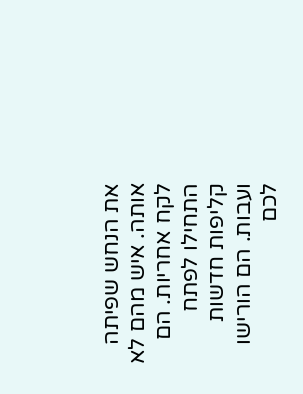את הנחש שפיתה אותה. איש מהם לא לקח אחריות. הם התחילו לפתח קליפות חדשות ועבות. הם הורישו לכם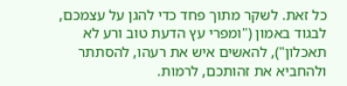כל זאת. לשקר מתוך פחד כדי להגן על עצמכם, לבגוד באמון ("ומפרי עץ הדעת טוב ורע לא תאכלון"), להאשים איש את רעהו, להסתתר ולהחביא את זהותכם, לרמות.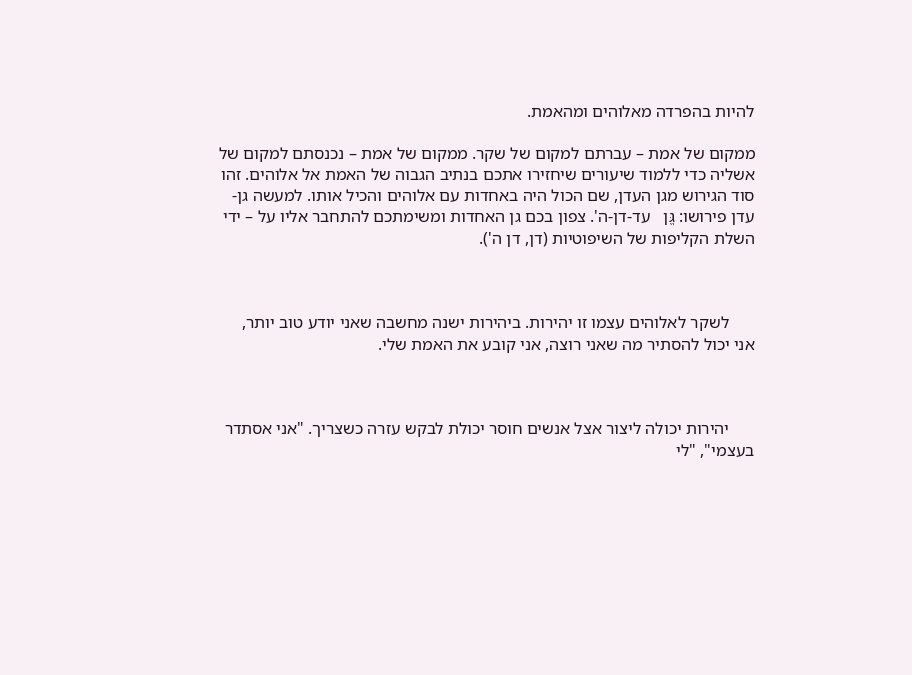להיות בהפרדה מאלוהים ומהאמת.

ממקום של אמת – עברתם למקום של שקר. ממקום של אמת – נכנסתם למקום של אשליה כדי ללמוד שיעורים שיחזירו אתכם בנתיב הגבוה של האמת אל אלוהים. זהו סוד הגירוש מגן העדן, שם הכול היה באחדות עם אלוהים והכיל אותו. למעשה גן-עדן פירושו: גֱּן   עד-דן-ה'. צפון בכם גן האחדות ומשימתכם להתחבר אליו על – ידי השלת הקליפות של השיפוטיות (דן, דן ה').



      לשקר לאלוהים עצמו זו יהירות. ביהירות ישנה מחשבה שאני יודע טוב יותר, אני יכול להסתיר מה שאני רוצה, אני קובע את האמת שלי.



      יהירות יכולה ליצור אצל אנשים חוסר יכולת לבקש עזרה כשצריך. "אני אסתדר בעצמי", "לי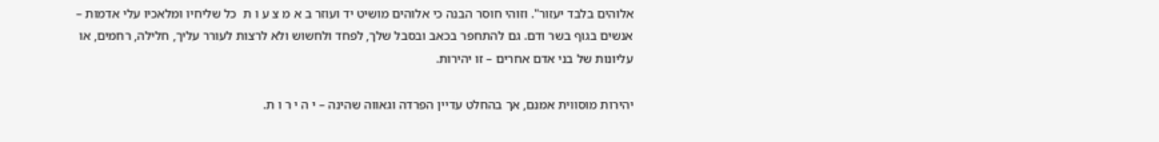אלוהים בלבד יעזור". וזוהי חוסר הבנה כי אלוהים מושיט יד ועוזר ב א מ צ ע ו ת  כל שליחיו ומלאכיו עלי אדמות – אנשים בגוף בשר ודם. גם להתחפר בכאב ובסבל שלך, לפחד ולחשוש ולא לרצות לעורר עליך, חלילה, רחמים, או עליונות של בני אדם אחרים – זו יהירות.

יהירות מוסווית אמנם, אך בהחלט עדיין הפרדה וגאווה שהינה – י ה י ר ו ת.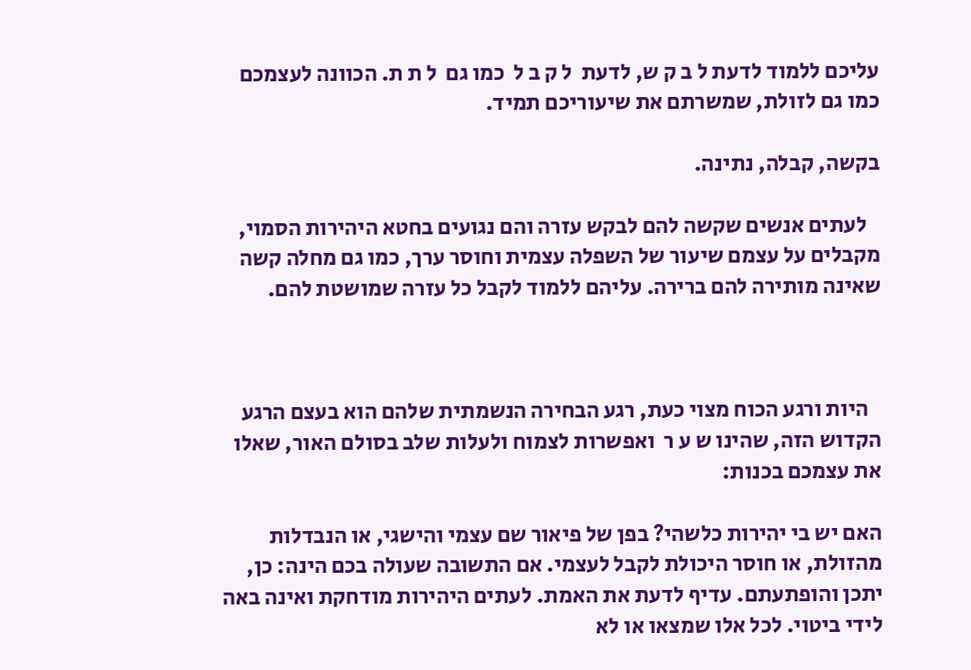עליכם ללמוד לדעת ל ב ק ש, לדעת  ל ק ב ל  כמו גם  ל ת ת. הכוונה לעצמכם כמו גם לזולת, שמשרתם את שיעוריכם תמיד.

בקשה, קבלה, נתינה.

   לעתים אנשים שקשה להם לבקש עזרה והם נגועים בחטא היהירות הסמוי, מקבלים על עצמם שיעור של השפלה עצמית וחוסר ערך, כמו גם מחלה קשה שאינה מותירה להם ברירה. עליהם ללמוד לקבל כל עזרה שמושטת להם.



   היות ורגע הכוח מצוי כעת, רגע הבחירה הנשמתית שלהם הוא בעצם הרגע הקדוש הזה, שהינו ש ע ר  ואפשרות לצמוח ולעלות שלב בסולם האור, שאלו את עצמכם בכנות:

האם יש בי יהירות כלשהי? בפן של פיאור שם עצמי והישגי, או הנבדלות מהזולת, או חוסר היכולת לקבל לעצמי. אם התשובה שעולה בכם הינה: כן, יתכן והופתעתם. עדיף לדעת את האמת. לעתים היהירות מודחקת ואינה באה לידי ביטוי. לכל אלו שמצאו או לא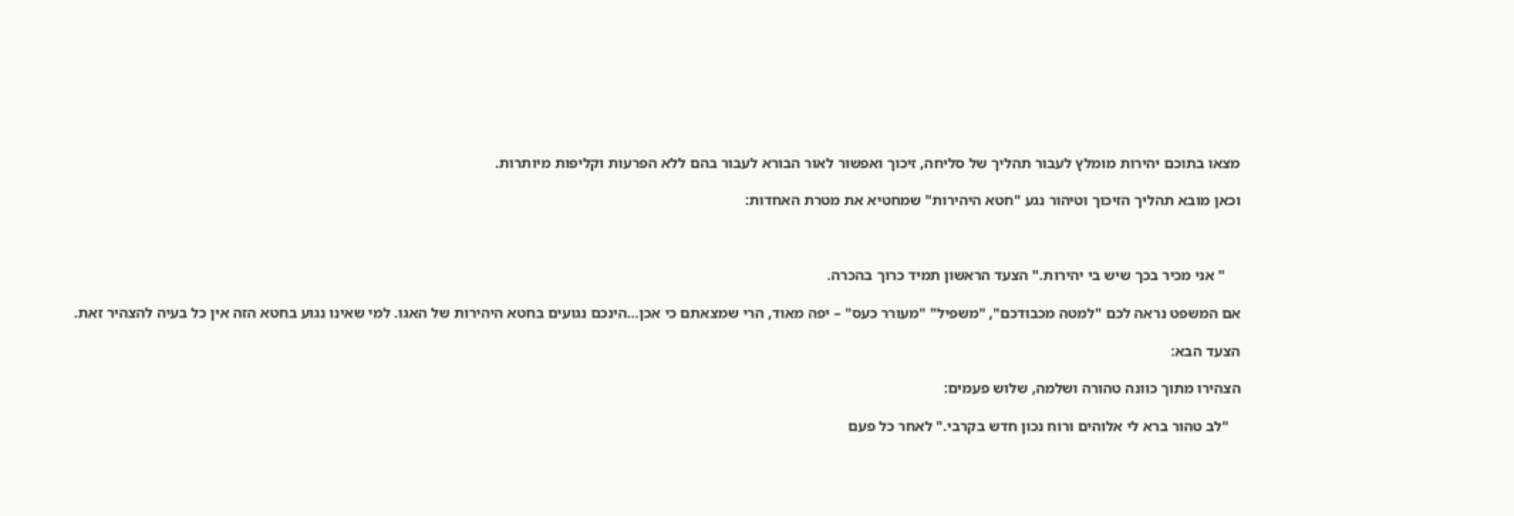מצאו בתוכם יהירות מומלץ לעבור תהליך של סליחה, זיכוך ואפשור לאור הבורא לעבור בהם ללא הפרעות וקליפות מיותרות.

וכאן מובא תהליך הזיכוך וטיהור נגע "חטא היהירות" שמחטיא את מטרת האחדות:



    " אני מכיר בכך שיש בי יהירות." הצעד הראשון תמיד כרוך בהכרה.

אם המשפט נראה לכם "למטה מכבודכם", "משפיל" "מעורר כעס" – יפה מאוד, הרי שמצאתם כי אכן...הינכם נגועים בחטא היהירות של האגו. למי שאינו נגוע בחטא הזה אין כל בעיה להצהיר זאת.

הצעד הבא:

הצהירו מתוך כוונה טהורה ושלמה, שלוש פעמים:

   "לב טהור ברא לי אלוהים ורוח נכון חדש בקרבי." לאחר כל פעם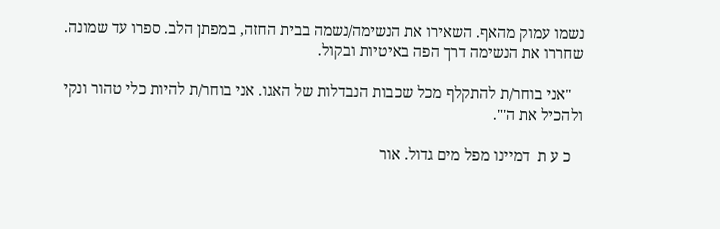נשמו עמוק מהאף. השאירו את הנשימה/נשמה בבית החזה, במפתן הלב. ספרו עד שמונה. שחררו את הנשימה דרך הפה באיטיות ובקול.

   "אני בוחר/ת להתקלף מכל שכבות הנבדלות של האגו. אני בוחר/ת להיות כלי טהור ונקי ולהכיל את ה'".

   כ ע ת  דמיינו מפל מים גדול. אור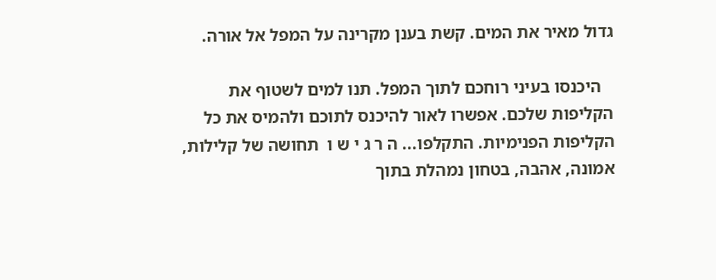גדול מאיר את המים. קשת בענן מקרינה על המפל אל אורה.

   היכנסו בעיני רוחכם לתוך המפל. תנו למים לשטוף את הקליפות שלכם. אפשרו לאור להיכנס לתוכם ולהמיס את כל הקליפות הפנימיות. התקלפו... ה ר ג י ש ו  תחושה של קלילות, אמונה, אהבה, בטחון נמהלת בתוך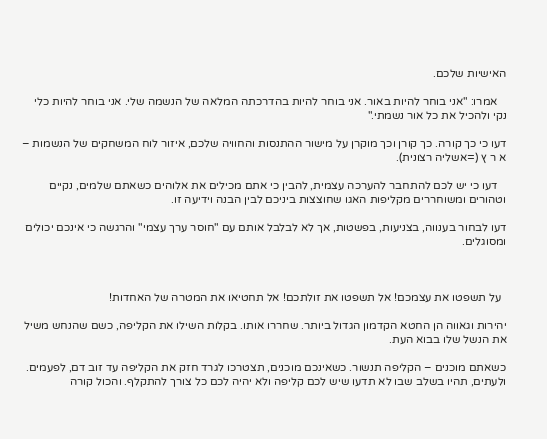האישיות שלכם.

   אמרו: "אני בוחר להיות באור. אני בוחר להיות בהדרכתה המלאה של הנשמה שלי. אני בוחר להיות כלי נקי ולהכיל את כל אור נשמתי."

דעו כי כך קורה. כך קורן וכך מוקרן על מישור ההתנסות והחוויה שלכם, איזור לוח המשחקים של הנשמות – א ר ץ (=אשליה רצונית).

   דעו כי יש לכם להתחבר להערכה עצמית, להבין כי אתם מכילים את אלוהים כשאתם שלמים, נקיים וטהורים ומשוחררים מקליפות האגו שחוצצות ביניכם לבין הבנה וידיעה זו.

דעו לבחור בענווה, בצניעות, בפשטות, אך לא לבלבל אותם עם "חוסר ערך עצמי" והרגשה כי אינכם יכולים ומסוגלים.



  על תשפטו את עצמכם! אל תשפטו את זולתכם! אל תחטיאו את המטרה של האחדות!

יהירות וגאווה הן החטא הקדמון הגדול ביותר. שחררו אותו. בקלות השילו את הקליפה, כשם שהנחש משיל את הנשל שלו בבוא העת.

כשאתם מוכנים – הקליפה תנשור. כשאינכם מוכנים, תצטרכו לגרד חזק את הקליפה עד זוב דם, לפעמים. ולעתים, תהיו בשלב שבו לא תדעו שיש לכם קליפה ולא יהיה לכם כל צורך להתקלף. והכול קורה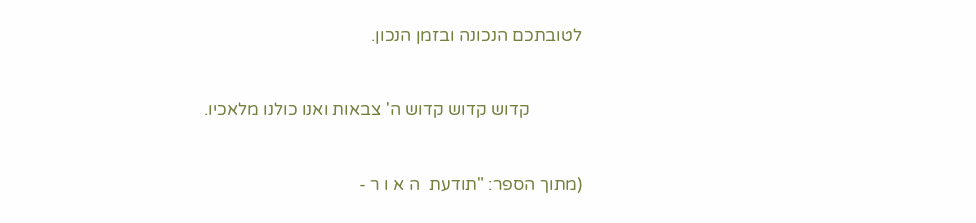לטובתכם הנכונה ובזמן הנכון.



            קדוש קדוש קדוש ה' צבאות ואנו כולנו מלאכיו.



(מתוך הספר: "תודעת  ה א ו ר -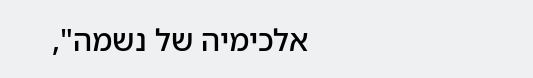אלכימיה של נשמה",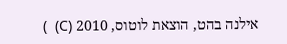אילנה בהט, הוצאת לוטוס, 2010 (C)  )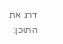דרג את התוכן: